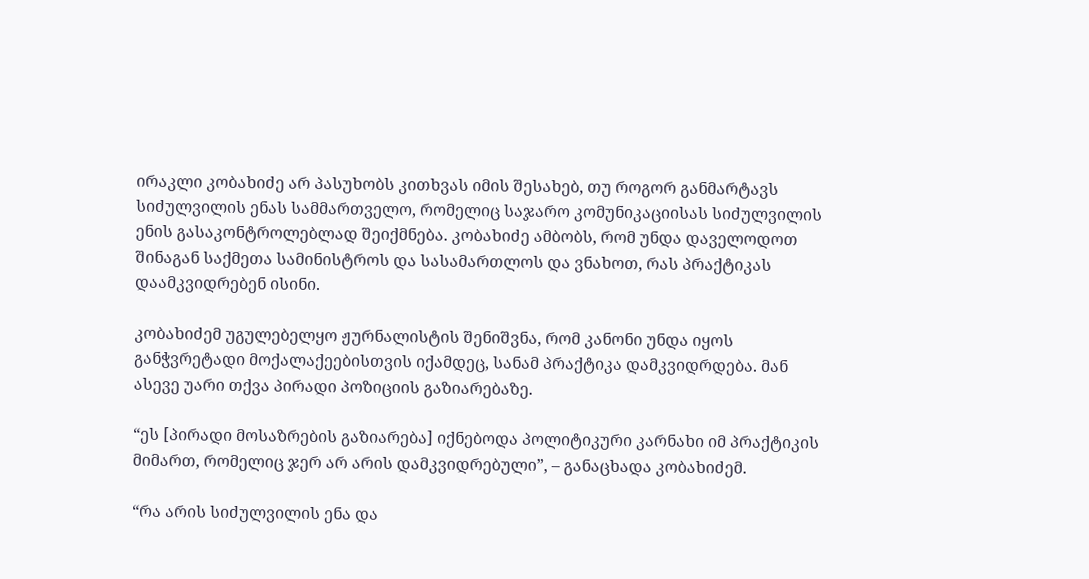ირაკლი კობახიძე არ პასუხობს კითხვას იმის შესახებ, თუ როგორ განმარტავს სიძულვილის ენას სამმართველო, რომელიც საჯარო კომუნიკაციისას სიძულვილის ენის გასაკონტროლებლად შეიქმნება. კობახიძე ამბობს, რომ უნდა დაველოდოთ შინაგან საქმეთა სამინისტროს და სასამართლოს და ვნახოთ, რას პრაქტიკას დაამკვიდრებენ ისინი.

კობახიძემ უგულებელყო ჟურნალისტის შენიშვნა, რომ კანონი უნდა იყოს განჭვრეტადი მოქალაქეებისთვის იქამდეც, სანამ პრაქტიკა დამკვიდრდება. მან ასევე უარი თქვა პირადი პოზიციის გაზიარებაზე.

“ეს [პირადი მოსაზრების გაზიარება] იქნებოდა პოლიტიკური კარნახი იმ პრაქტიკის მიმართ, რომელიც ჯერ არ არის დამკვიდრებული”, – განაცხადა კობახიძემ.

“რა არის სიძულვილის ენა და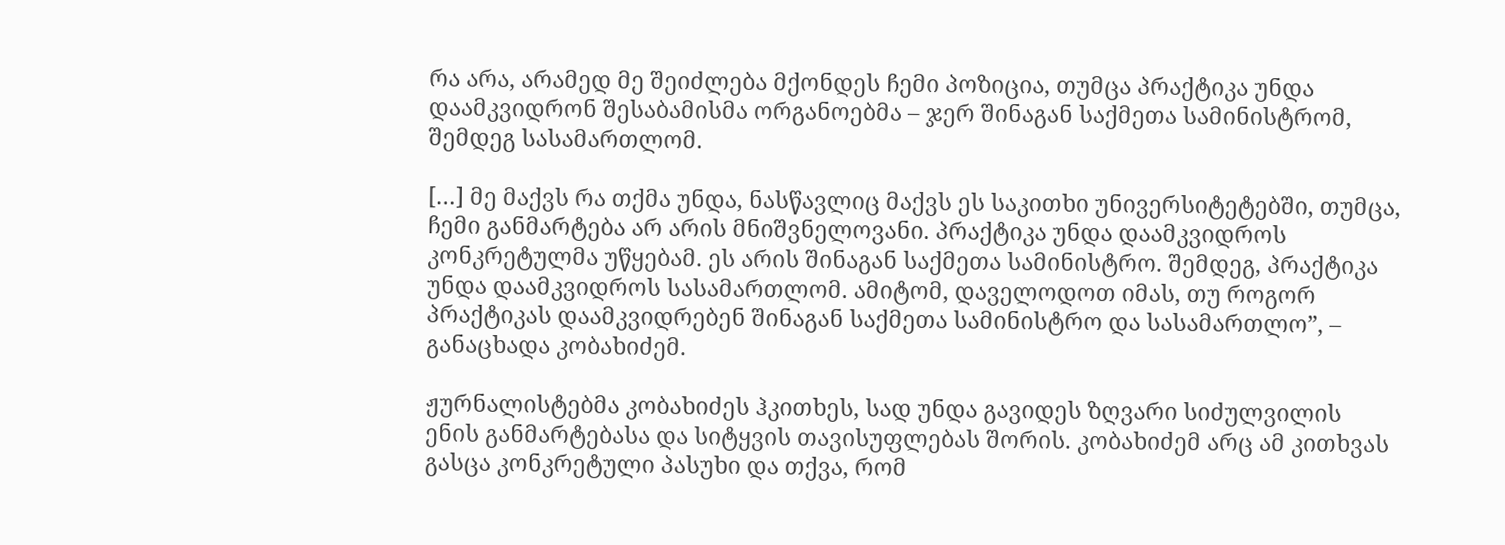რა არა, არამედ მე შეიძლება მქონდეს ჩემი პოზიცია, თუმცა პრაქტიკა უნდა დაამკვიდრონ შესაბამისმა ორგანოებმა – ჯერ შინაგან საქმეთა სამინისტრომ, შემდეგ სასამართლომ.

[…] მე მაქვს რა თქმა უნდა, ნასწავლიც მაქვს ეს საკითხი უნივერსიტეტებში, თუმცა, ჩემი განმარტება არ არის მნიშვნელოვანი. პრაქტიკა უნდა დაამკვიდროს კონკრეტულმა უწყებამ. ეს არის შინაგან საქმეთა სამინისტრო. შემდეგ, პრაქტიკა უნდა დაამკვიდროს სასამართლომ. ამიტომ, დაველოდოთ იმას, თუ როგორ პრაქტიკას დაამკვიდრებენ შინაგან საქმეთა სამინისტრო და სასამართლო”, – განაცხადა კობახიძემ.

ჟურნალისტებმა კობახიძეს ჰკითხეს, სად უნდა გავიდეს ზღვარი სიძულვილის ენის განმარტებასა და სიტყვის თავისუფლებას შორის. კობახიძემ არც ამ კითხვას გასცა კონკრეტული პასუხი და თქვა, რომ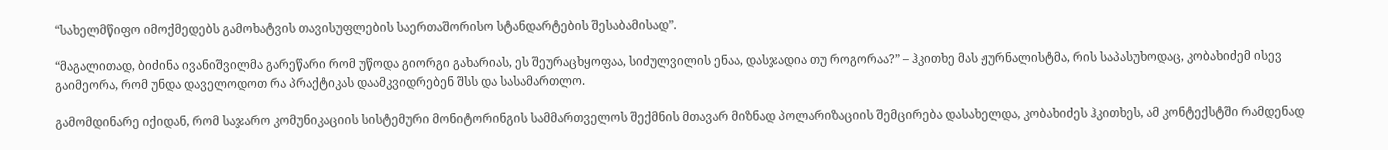“სახელმწიფო იმოქმედებს გამოხატვის თავისუფლების საერთაშორისო სტანდარტების შესაბამისად”.

“მაგალითად, ბიძინა ივანიშვილმა გარეწარი რომ უწოდა გიორგი გახარიას, ეს შეურაცხყოფაა, სიძულვილის ენაა, დასჯადია თუ როგორაა?” – ჰკითხე მას ჟურნალისტმა, რის საპასუხოდაც, კობახიძემ ისევ გაიმეორა, რომ უნდა დაველოდოთ რა პრაქტიკას დაამკვიდრებენ შსს და სასამართლო.

გამომდინარე იქიდან, რომ საჯარო კომუნიკაციის სისტემური მონიტორინგის სამმართველოს შექმნის მთავარ მიზნად პოლარიზაციის შემცირება დასახელდა, კობახიძეს ჰკითხეს, ამ კონტექსტში რამდენად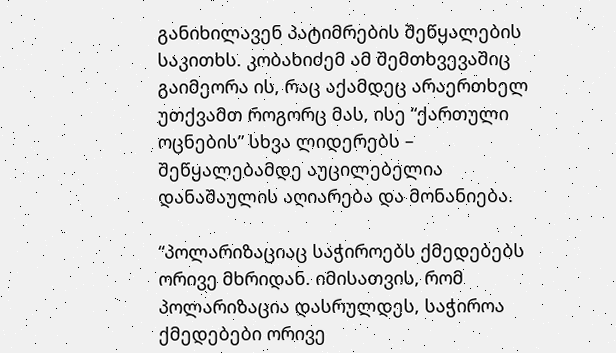განიხილავენ პატიმრების შეწყალების საკითხს. კობახიძემ ამ შემთხვევაშიც გაიმეორა ის, რაც აქამდეც არაერთხელ უთქვამთ როგორც მას, ისე “ქართული ოცნების” სხვა ლიდერებს – შეწყალებამდე აუცილებელია დანაშაულის აღიარება და მონანიება.

“პოლარიზაციაც საჭიროებს ქმედებებს ორივე მხრიდან. იმისათვის, რომ პოლარიზაცია დასრულდეს, საჭიროა ქმედებები ორივე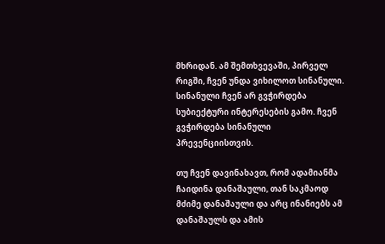მხრიდან. ამ შემთხვევაში, პირველ რიგში, ჩვენ უნდა ვიხილოთ სინანული. სინანული ჩვენ არ გვჭირდება სუბიექტური ინტერესების გამო. ჩვენ გვჭირდება სინანული პრევენციისთვის.

თუ ჩვენ დავინახავთ, რომ ადამიანმა ჩაიდინა დანაშაული, თან საკმაოდ მძიმე დანაშაული და არც ინანიებს ამ დანაშაულს და ამის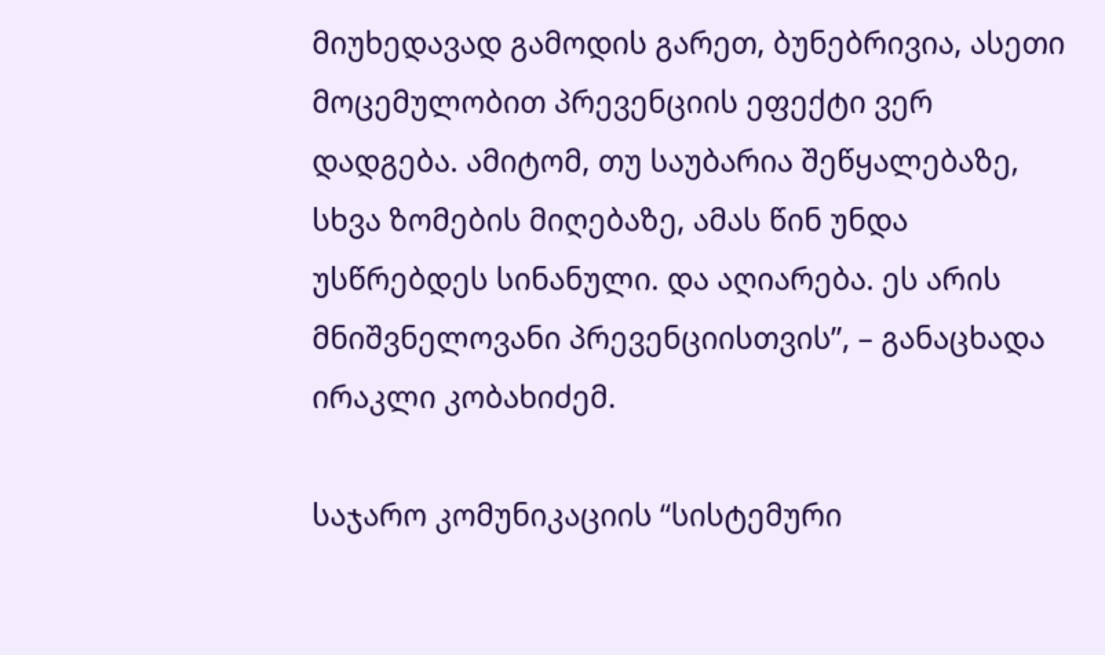მიუხედავად გამოდის გარეთ, ბუნებრივია, ასეთი მოცემულობით პრევენციის ეფექტი ვერ დადგება. ამიტომ, თუ საუბარია შეწყალებაზე, სხვა ზომების მიღებაზე, ამას წინ უნდა უსწრებდეს სინანული. და აღიარება. ეს არის მნიშვნელოვანი პრევენციისთვის”, – განაცხადა ირაკლი კობახიძემ.

საჯარო კომუნიკაციის “სისტემური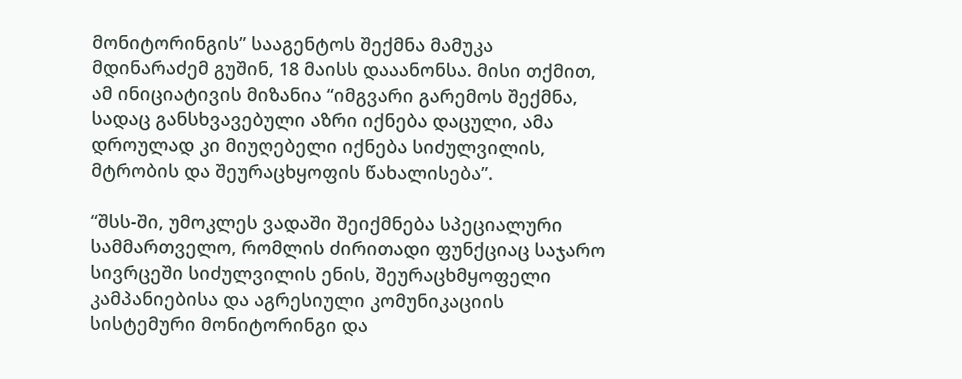მონიტორინგის” სააგენტოს შექმნა მამუკა მდინარაძემ გუშინ, 18 მაისს დააანონსა. მისი თქმით, ამ ინიციატივის მიზანია “იმგვარი გარემოს შექმნა, სადაც განსხვავებული აზრი იქნება დაცული, ამა დროულად კი მიუღებელი იქნება სიძულვილის, მტრობის და შეურაცხყოფის წახალისება”.

“შსს-ში, უმოკლეს ვადაში შეიქმნება სპეციალური სამმართველო, რომლის ძირითადი ფუნქციაც საჯარო სივრცეში სიძულვილის ენის, შეურაცხმყოფელი კამპანიებისა და აგრესიული კომუნიკაციის სისტემური მონიტორინგი და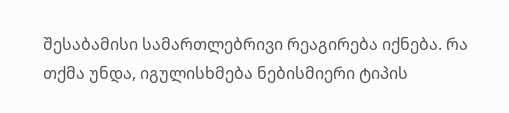შესაბამისი სამართლებრივი რეაგირება იქნება. რა თქმა უნდა, იგულისხმება ნებისმიერი ტიპის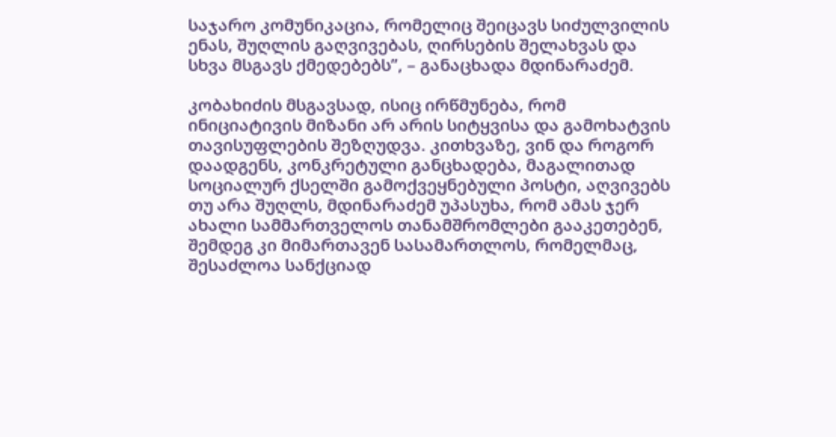საჯარო კომუნიკაცია, რომელიც შეიცავს სიძულვილის ენას, შუღლის გაღვივებას, ღირსების შელახვას და სხვა მსგავს ქმედებებს”, – განაცხადა მდინარაძემ.

კობახიძის მსგავსად, ისიც ირწმუნება, რომ ინიციატივის მიზანი არ არის სიტყვისა და გამოხატვის თავისუფლების შეზღუდვა. კითხვაზე, ვინ და როგორ დაადგენს, კონკრეტული განცხადება, მაგალითად სოციალურ ქსელში გამოქვეყნებული პოსტი, აღვივებს თუ არა შუღლს, მდინარაძემ უპასუხა, რომ ამას ჯერ ახალი სამმართველოს თანამშრომლები გააკეთებენ, შემდეგ კი მიმართავენ სასამართლოს, რომელმაც, შესაძლოა სანქციად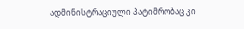ადმინისტრაციული პატიმრობაც კი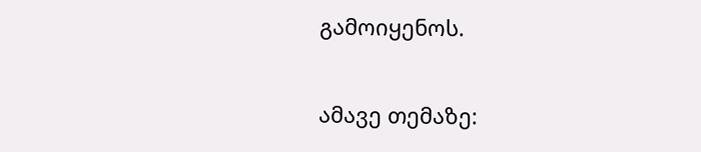გამოიყენოს.

ამავე თემაზე: